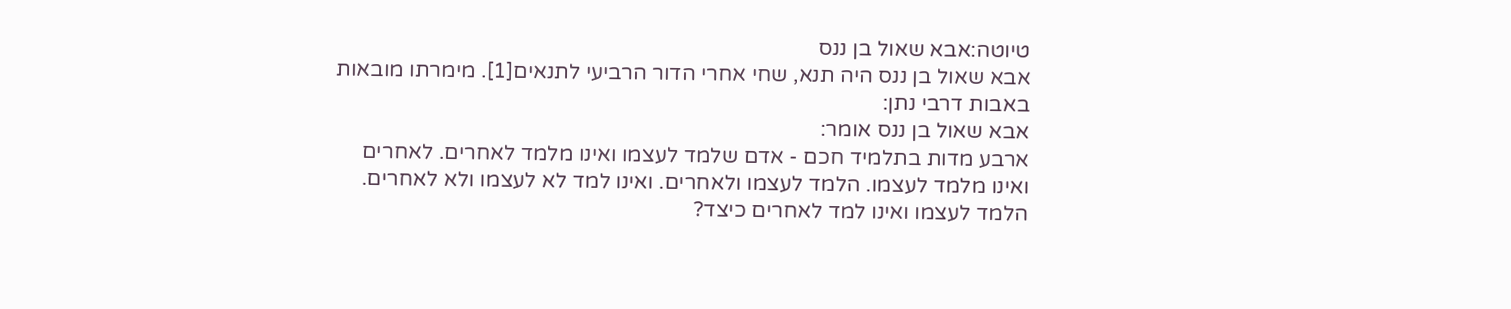טיוטה:אבא שאול בן ננס
אבא שאול בן ננס היה תנא, שחי אחרי הדור הרביעי לתנאים[1]. מימרתו מובאות באבות דרבי נתן:
אבא שאול בן ננס אומר:
ארבע מדות בתלמיד חכם - אדם שלמד לעצמו ואינו מלמד לאחרים. לאחרים ואינו מלמד לעצמו. הלמד לעצמו ולאחרים. ואינו למד לא לעצמו ולא לאחרים.
הלמד לעצמו ואינו למד לאחרים כיצד?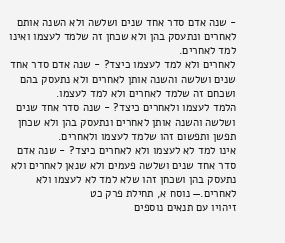- שנה אדם סדר אחד שנים ושלשה ולא השנה אותם לאחרים ונתעסק בהן ולא שכחן זה שלמד לעצמו ואינו למד לאחרים.
לאחרים ולא למד לעצמו כיצד? - שנה אדם סדר אחד שנים ושלשה והשנה אותן לאחרים ולא נתעסק בהם ושכחם זה שלמד לאחרים ולא למד לעצמו.
הלמד לעצמו ולאחרים כיצד? - שנה סדר אחד שנים ושלשה והשנה אותן לאחרים ונתעסק בהן ולא שכחן תפשן ותפשום זהו שלמד לעצמו ולאחרים.
אינו למד לא לעצמו ולא לאחרים כיצד? - שנה אדם סדר אחד שנים ושלשה פעמים ולא שנאן לאחרים ולא נתעסק בהן ושכחן זהו שלא למד לא לעצמו ולא לאחרים.— נוסח א, תחילת פרק כט
זיהויו עם תנאים נוספים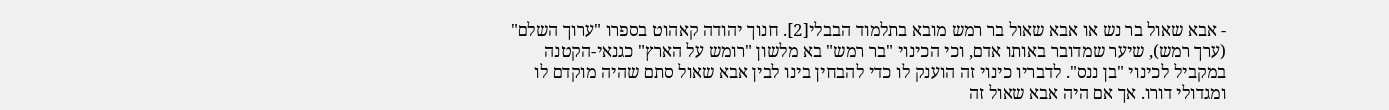- אבא שאול בר נש או אבא שאול בר רמש מובא בתלמוד הבבלי[2]. חנוך יהודה קאהוט בספרו "ערוך השלם" (ערך רמש), שיער שמדובר באותו אדם, וכי הכינוי "בר רמש" בא מלשון "רומש על הארץ" כגנאי-הקטנה במקביל לכינוי "בן ננס". לדבריו כינוי זה הוענק לו כדי להבחין בינו לבין אבא שאול סתם שהיה מוקדם לו ומגדולי דורו. אך אם היה אבא שאול זה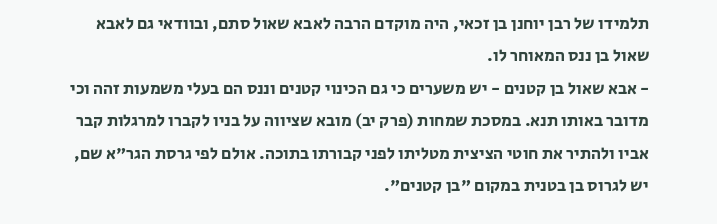תלמידו של רבן יוחנן בן זכאי, היה מוקדם הרבה לאבא שאול סתם, ובוודאי גם לאבא שאול בן ננס המאוחר לו.
- אבא שאול בן קטנים - יש משערים כי גם הכינוי קטנים וננס הם בעלי משמעות זהה וכי מדובר באותו תנא. במסכת שמחות (פרק יב) מובא שציווה על בניו לקברו למרגלות קבר אביו ולהתיר את חוטי הציצית מטליתו לפני קבורתו בתוכה. אולם לפי גרסת הגר"א שם, יש לגרוס בן בטנית במקום "בן קטנים".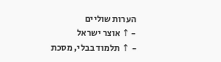הערות שוליים
- ↑ אוצר ישראל
- ↑ תלמוד בבלי, מסכת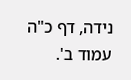נידה, דף כ"ה עמוד ב'.